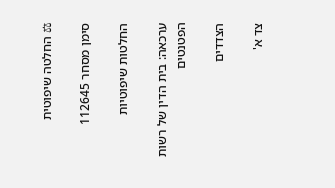⚖ החלטה שיפוטית

סימן מסחר 112645

החלטות שיפוטיות

ערכאה: בית הדין של רשות הפטנטים

הצדדים

צד א'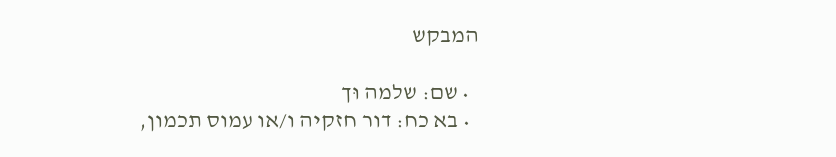המבקש

  • שם: שלמה וּך
  • בא כח: דור חזקיה ו/או עמוס תכמון,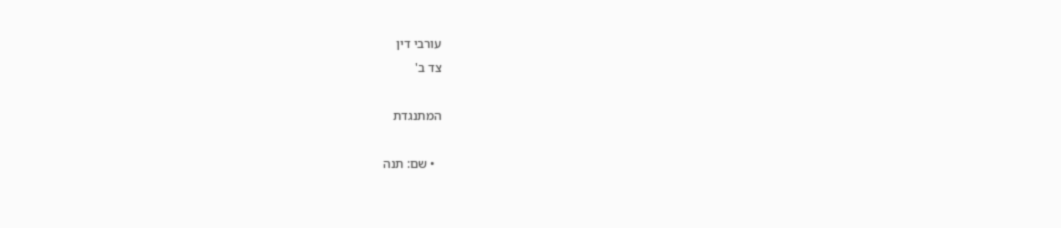עורבי דין
צד ב'

המתנגדת

  • שם: תנה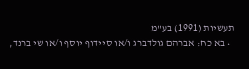תעשיות (1991) בע"מ
  • בא כח: אברהם גולדברג ו/או סיידוף יוסף ו/או שי ברנד,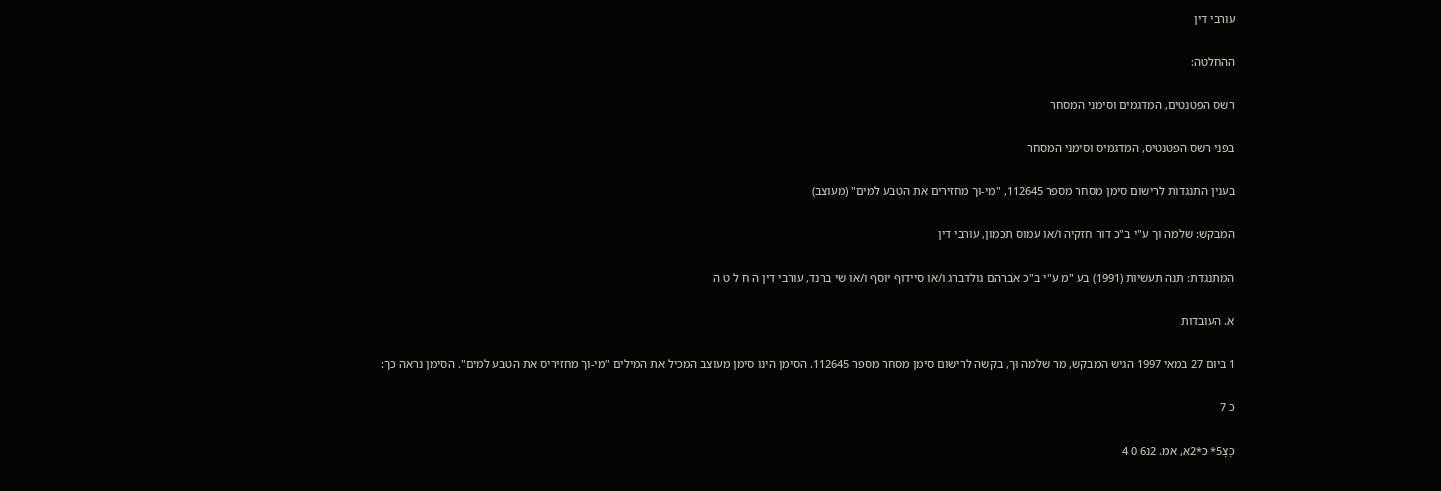עורבי דין

ההחלטה:

רשס הפטנטים, המדגמים וסימני המסחר

בפני רשס הפטנטיס, המדגמיס וסימני המסחר

בענין התנגדות לרישום סימן מסחר מספר 112645, "מי-וּך מחזירים את הטבע למים" (מעוצב)

המבקש: שלמה וּך ע"י ב"כ דור חזקיה ו/או עמוס תכמון, עורבי דין

המתנגדת: תנה תעשיות (1991) בע "מ ע"י ב"כ אברהם גולדברג ו/או סיידוף יוסף ו/או שי ברנד, עורבי דין ה ח ל ט ה

א. העובדות

1 ביום 27 במאי 1997 הגיש המבקש, מר שלמה וּך, בקשה לרישום סימן מסחר מספר 112645. הסימן הינו סימן מעוצב המכיל את המילים "מי-וך מחזיריס את הטבע למים". הסימן נראה כך:

כ 7

כֶצָ5* כ*2א, אמ. 2נ6 0 4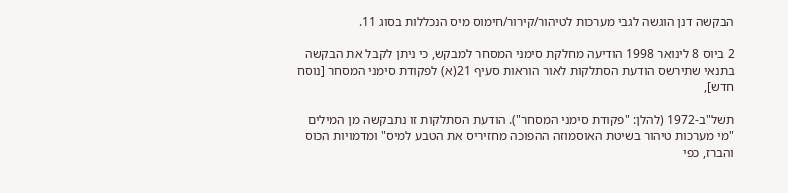הבקשה דנן הוגשה לגבי מערכות לטיהור/קירור/חימוס מיס הנכללות בסוג 11.

2 ביוס 8 לינואר 1998 הודיעה מחלקת סימני המסחר למבקש, כי ניתן לקבל את הבקשה בתנאי שתירשס הודעת הסתלקות לאור הוראות סעיף 21(א) לפקודת סימני המסחר [נוסח חדש],

תשל"ב-1972 (להלן: "פקודת סימני המסחר"). הודעת הסתלקות זו נתבקשה מן המילים "מי מערכות טיהור בשיטת האוסמוזה ההפוכה מחזיריס את הטבע למיס" ומדמויות הכוס והברז, כפי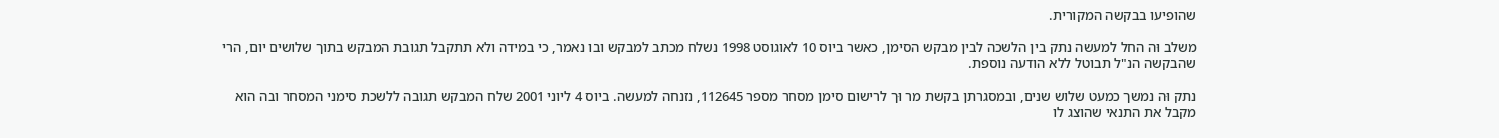שהופיעו בבקשה המקורית.

משלב וּה החל למעשה נתק בין הלשכה לבין מבקש הסימן, כאשר ביוס 10 לאוגוסט 1998 נשלח מכתב למבקש ובו נאמר, כי במידה ולא תתקבל תגובת המבקש בתוך שלושים יום, הרי שהבקשה הנ"ל תבוטל ללא הודעה נוספת.

נתק וּה נמשך כמעט שלוש שנים, ובמסגרתן בקשת מר וּך לרישום סימן מסחר מספר 112645, נזנחה למעשה. ביוס 4 ליוני 2001 שלח המבקש תגובה ללשכת סימני המסחר ובה הוא מקבל את התנאי שהוצג לו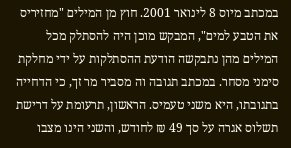במכתב מיוס 8 לינואר 2001. חוץ מן המילים "מחזיריס את הטבע למים", המבקש מוכן היה להסתלק מכל המילים מהן נתבקשה הודעת ההסתלקות על ידי מחלקת סימני מסחר. במכתב תגובה וה מסביר מר זך, כי הדחייה בתגובתו, היא משני טעמיס. הראשון, תרעומת על דרישת תשלוס אגרה על סך 49 ₪ לחודש, והשני הינו מצבו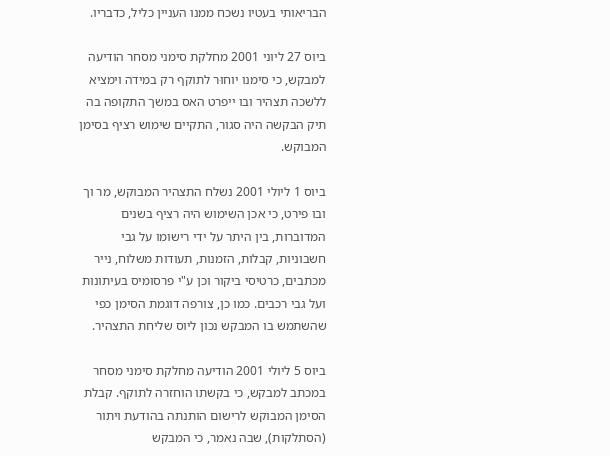הבריאותי בעטיו נשכח ממנו העניין כליל, כדבריו.

ביוס 27 ליוני 2001 מחלקת סימני מסחר הודיעה למבקש, כי סימנו יוחוּר לתוקף רק במידה וימציא ללשכה תצהיר ובו ייפרט האס במשך התקופה בה תיק הבקשה היה סגור, התקיים שימוש רציף בסימן המבוקש.

ביוס 1 ליולי 2001 נשלח התצהיר המבוקש, מר וך ובו פירט, כי אכן השימוש היה רציף בשנים המדוברות, בין היתר על ידי רישומו על גבי חשבוניות, קבלות, הזמנות, תעודות משלוח, נייר מכתבים, כרטיסי ביקור וכן ע"י פרסומיס בעיתונות ועל גבי רכבים. כמו כן, צורפה דוגמת הסימן כפי שהשתמש בו המבקש נכון ליוס שליחת התצהיר.

ביוס 5 ליולי 2001 הודיעה מחלקת סימני מסחר במכתב למבקש, כי בקשתו הוחזרה לתוקף. קבלת הסימן המבוקש לרישום הותנתה בהודעת ויתור (הסתלקות), שבה נאמר, כי המבקש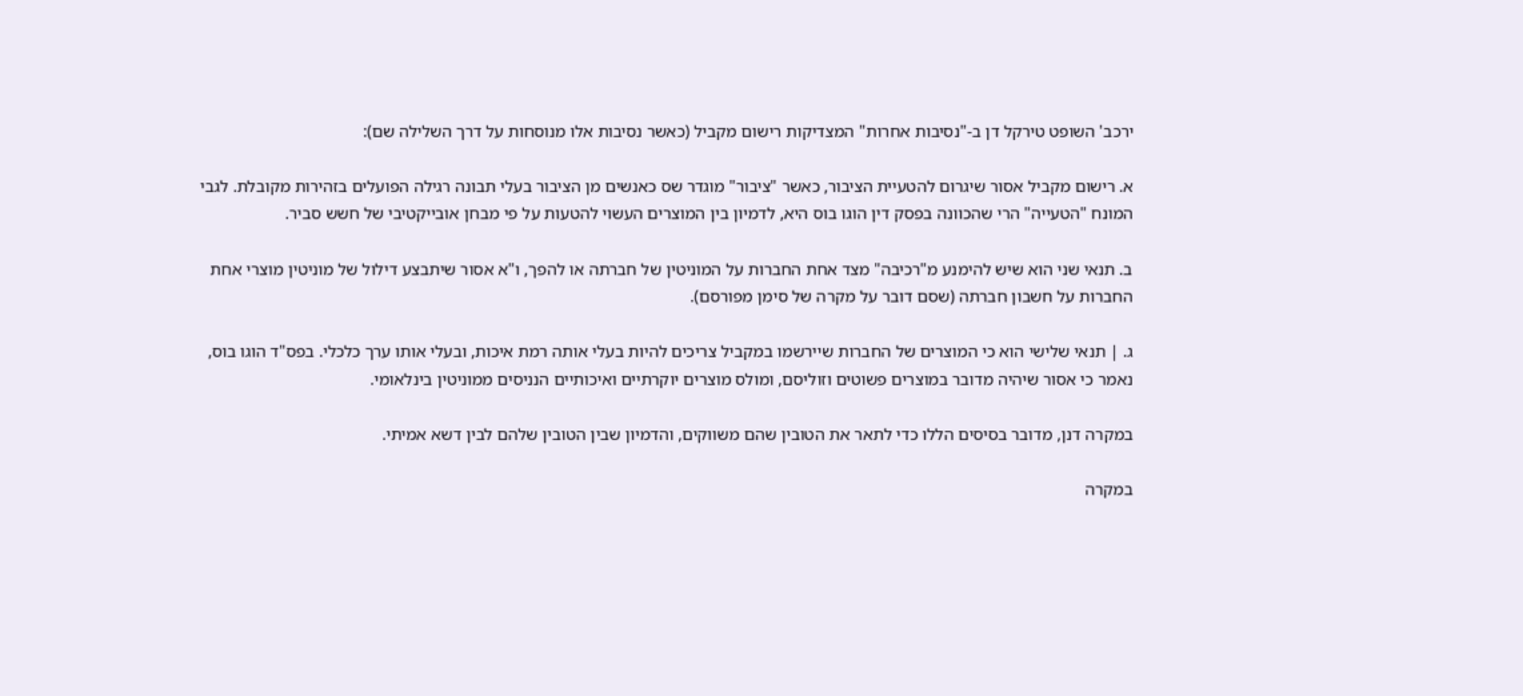ירכב' השופט טירקל דן ב-"נסיבות אחרות" המצדיקות רישום מקביל (כאשר נסיבות אלו מנוסחות על דרך השלילה שם):

א. רישום מקביל אסור שיגרום להטעיית הציבור, כאשר "ציבור" מוגדר שס כאנשים מן הציבור בעלי תבונה רגילה הפועלים בזהירות מקובלת. לגבי המונח "הטעייה" הרי שהכוונה בפסק דין הוגו בוס היא, לדמיון בין המוצרים העשוי להטעות על פי מבחן אובייקטיבי של חשש סביר.

ב. תנאי שני הוא שיש להימנע מ"רכיבה" מצד אחת החברות על המוניטין של חברתה או להפך, ו"א אסור שיתבצע דילול של מוניטין מוצרי אחת החברות על חשבון חברתה (שסם דובר על מקרה של סימן מפורסם).

ג. | תנאי שלישי הוא כי המוצרים של החברות שיירשמו במקביל צריכים להיות בעלי אותה רמת איכות, ובעלי אותו ערך כלכלי. בפס"ד הוגו בוס, נאמר כי אסור שיהיה מדובר במוצרים פשוטים וזוליסם, ומולס מוצרים יוקרתיים ואיכותיים הנניסים ממוניטין בינלאומי.

במקרה דנן, מדובר בסיסים הללו כדי לתאר את הטובין שהם משווקים, והדמיון שבין הטובין שלהם לבין דשא אמיתי.

במקרה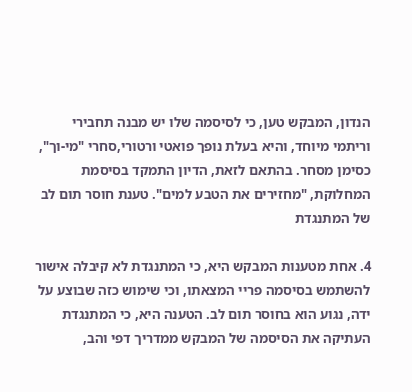הנדון, המבקש טען, כי לסיסמה שלו יש מבנה תחבירי וריתמי מיוחד, והיא בעלת נופך פואטי ורטורי,סחרי "מי-וך", כסימן מסחר. בהתאם לזאת, הדיון התמקד בסיסמת המחלוקת, "מחזירים את הטבע למים". טענת חוסר תום לב של המתנגדת

4. אחת מטענות המבקש היא, כי המתנגדת לא קיבלה אישור להשתמש בסיסמה פריי המצאתו, וכי שימוש כזה שבוצע על ידה, נגוע הוא בחוסר תום לב. הטענה היא, כי המתנגדת העתיקה את הסיסמה של המבקש ממדריך דפי והב,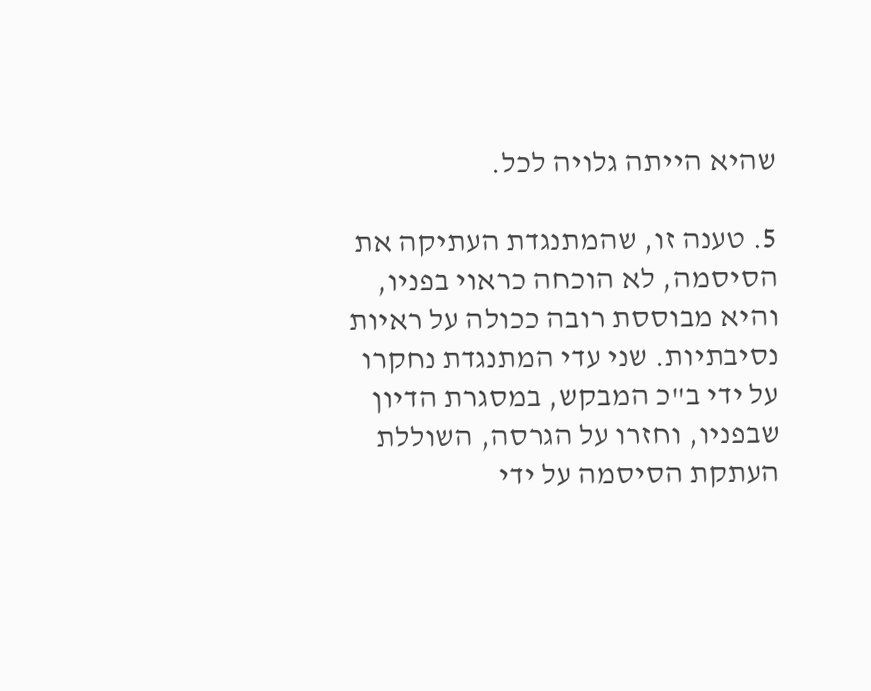שהיא הייתה גלויה לכל.

5. טענה זו, שהמתנגדת העתיקה את הסיסמה, לא הוכחה כראוי בפניו, והיא מבוססת רובה ככולה על ראיות נסיבתיות. שני עדי המתנגדת נחקרו על ידי ב"כ המבקש, במסגרת הדיון שבפניו, וחזרו על הגרסה, השוללת העתקת הסיסמה על ידי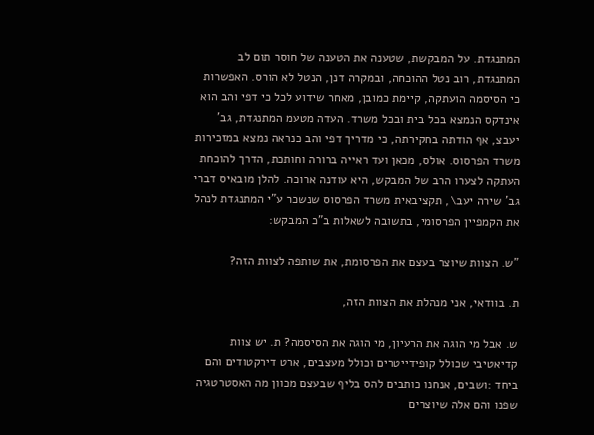המתנגדת. על המבקשת, שטענה את הטענה של חוסר תום לב המתנגדת, רוב נטל ההוכחה, ובמקרה דנן, הנטל לא הורס. האפשרות כי הסיסמה הועתקה, קיימת כמובן, מאחר שידוע לכל כי דפי והב הוא אינדקס הנמצא בכל בית ובכל משרד. העדה מטעמ המתנגדת, גב' יעבצ, אף הודתה בחקירתה, כי מדריך דפי והב כנראה נמצא במזכירות משרד הפרסוס. אולס, מכאן ועד ראייה ברורה וחותכת, הדרך להוכחת העתקה לצערו הרב של המבקש, היא עודנה ארוכה. להלן מובאיס דברי גב' שירה יעב\, תקציבאית משרד הפרסוס שנשכר ע"י המתנגדת לנהל את הקמפיין הפרסומי, בתשובה לשאלות ב"כ המבקש:

"ש. הצוות שיוצר בעצם את הפרסומת, את שותפה לצוות הזה?

ת. בוודאי, אני מנהלת את הצוות הזה,

ש. אבל מי הוגה את הרעיון, מי הוגה את הסיסמה? ת. יש צוות קדיאטיבי שכולל קופידייטרים וכולל מעצבים, ארט דירקטודים והם ביחד :ושבים, אנחנו כותבים להס בליף שבעצם מכוון מה האסטרטגיה שפנו והם אלה שיוצרים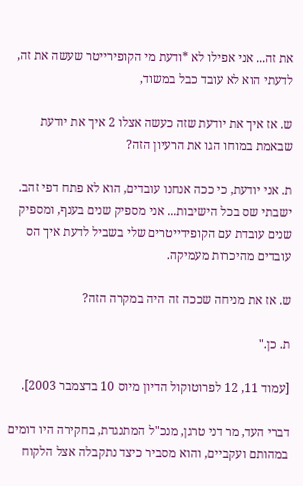את זה... אני אפילו לא *ודעת מי הקופירייטר שעשה את זה, לדעתי הוא לא עובד כבל במשוד,

ש. אז איך את יודעת שזה כעשה אצלו 2 איך את יודעת שבאמת במוחו הגו את הרעיון הזה?

ת. אני יודעת, כי ככה אנחנו עובדים, הוא לא פתח דפי זהב. ישבתי שס בכל הישיבות... אני מספיק שנים בענף, ומספיק שנים עובדת עם הקופידייטרים שלי בשביל לדעת איך הס עובדים מהיכרות מעמיקה.

ש. אז את מניחה שככה זה היה במקרה הזה?

ת. כן."

[עמוד 11, 12 לפרוטוקול הדיון מיוס 10 בדצמבר 2003].

דברי העד, מר דני טרגן, מנכ"ל המתנגדת, בחקירה היו דומים במהותם ועקביים, והוא מסביר כיצד נתקבלה אצל הלקוח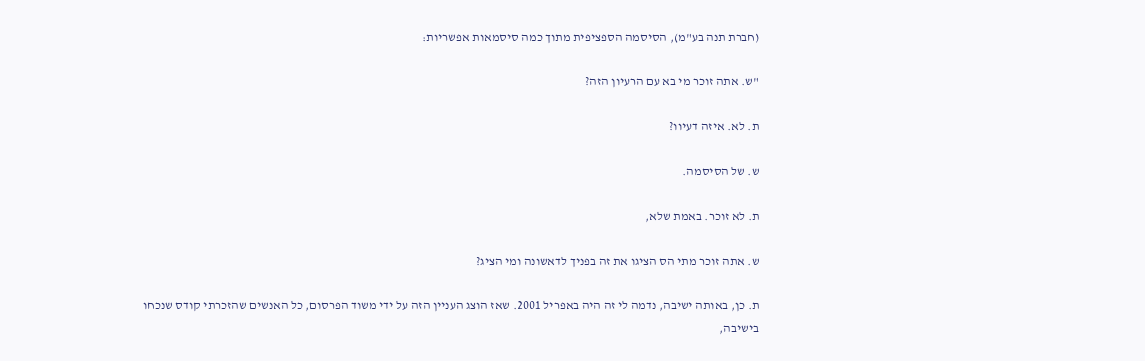(חברת תנה בע"מ), הסיסמה הספציפית מתוך כמה סיסמאות אפשריות:

"ש. אתה זוכר מי בא עם הרעיון הזה?

ת. לא. איזה דעיוו?

ש. של הסיסמה.

ת. לא זוכר. באמת שלא,

ש. אתה זוכר מתי הס הציגו את זה בפניך לדאשונה ומי הציג?

ת. כן, באותה ישיבה, נדמה לי זה היה באפריל 2001. שאז הוצג העניין הזה על ידי משוד הפרסום, כל האנשים שהזכרתי קודס שנכחו בישיבה,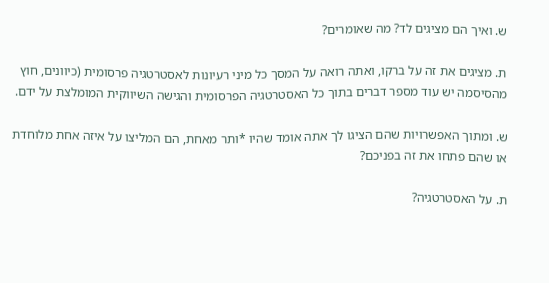ש. ואיך הם מציגים לד? מה שאומרים?

ת. מציגים את זה על ברקו, ואתה רואה על המסך כל מיני רעיונות לאסטרטגיה פרסומית (כיוונים, חוץ מהסיסמה יש עוד מספר דברים בתוך כל האסטרטגיה הפרסומית והגישה השיווקית המומלצת על ידם.

ש. ומתוך האפשרויות שהם הציגו לך אתה אומד שהיו *ותר מאחת, הם המליצו על איזה אחת מלוחדת או שהם פתחו את זה בפניכם?

ת. על האסטרטגיה?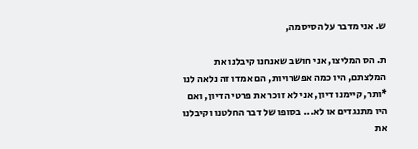ש. אני מדבר על הסיסמה,

ת. הס המליצו, אני חושב שאנחנו קיבלנו את המלצתם, היו כמה אפשרויות, הם אמדו זה נלאה לנו *ותר, קיימנו דיון, אני לא זוכר את פרטי הדיון, ואם היו מתנגדים או לא... בסופו של דבר החלטנו וקיבלנו את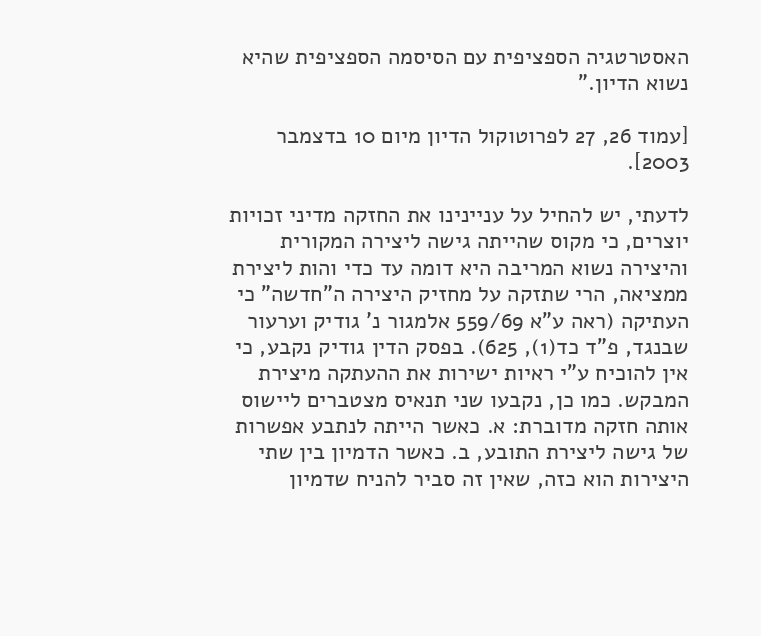האסטרטגיה הספציפית עם הסיסמה הספציפית שהיא נשוא הדיון."

[עמוד 26, 27 לפרוטוקול הדיון מיום 10 בדצמבר 2003].

לדעתי, יש להחיל על עניינינו את החזקה מדיני זכויות יוצרים, כי מקוס שהייתה גישה ליצירה המקורית והיצירה נשוא המריבה היא דומה עד כדי והות ליצירת ממציאה, הרי שתזקה על מחזיק היצירה ה"חדשה" כי העתיקה (ראה ע"א 559/69 אלמגור נ' גודיק וערעור שבנגד, פ"ד כד(1), 625). בפסק הדין גודיק נקבע, כי אין להוכיח ע"י ראיות ישירות את ההעתקה מיצירת המבקש. כמו כן, נקבעו שני תנאיס מצטברים ליישוס אותה חזקה מדוברת: א. כאשר הייתה לנתבע אפשרות של גישה ליצירת התובע, ב. כאשר הדמיון בין שתי היצירות הוא כזה, שאין זה סביר להניח שדמיון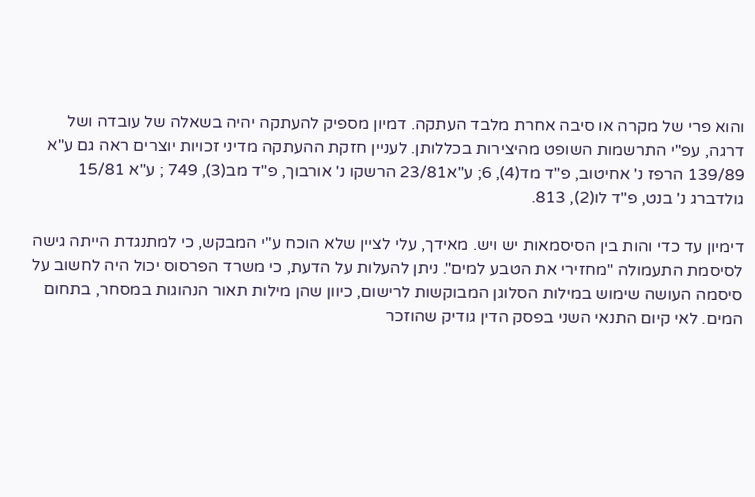והוא פרי של מקרה או סיבה אחרת מלבד העתקה. דמיון מספיק להעתקה יהיה בשאלה של עובדה ושל דרגה, עפ"י התרשמות השופט מהיצירות בכללותן. לעניין חזקת ההעתקה מדיני זכויות יוצרים ראה גם ע"א 139/89 הרפז נ' אחיטוב, פ"ד מד(4), 6; ע"א23/81 הרשקו נ' אורבוך, פ"ד מב(3), 749 ; ע"א 15/81 גולדברג נ' בנט, פ"ד לו(2), 813.

דימיון עד כדי והות בין הסיסמאות יש ויש. מאידך, עלי לציין שלא הוכח ע"י המבקש, כי למתנגדת הייתה גישה לסיסמת התעמולה "מחזירי את הטבע למים". ניתן להעלות על הדעת, כי משרד הפרסוס יכול היה לחשוב על סיסמה העושה שימוש במילות הסלוגן המבוקשות לרישום, כיוון שהן מילות תאור הנהוגות במסחר, בתחום המים. לאי קיום התנאי השני בפסק הדין גודיק שהוזכר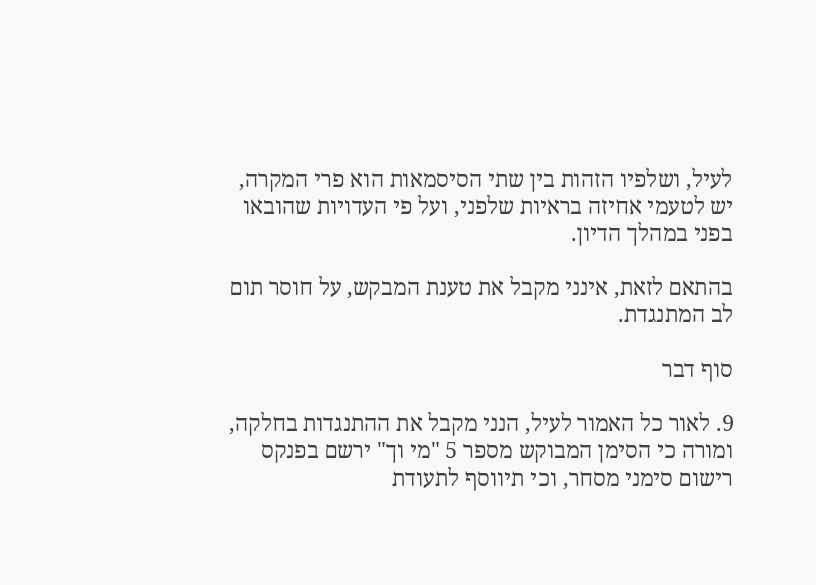לעיל, ושלפיו הזהות בין שתי הסיסמאות הוא פרי המקרה, יש לטעמי אחיזה בראיות שלפני, ועל פי העדויות שהובאו בפני במהלך הדיון.

בהתאם לזאת, אינני מקבל את טענת המבקש, על חוסר תום לב המתנגדת.

סוף דבר

9. לאור כל האמור לעיל, הנני מקבל את ההתנגדות בחלקה, ומורה כי הסימן המבוקש מספר 5 "מי וך" ירשם בפנקס רישום סימני מסחר, וכי תיווסף לתעודת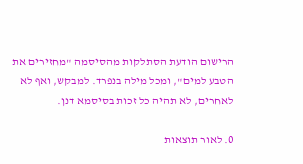הרישום הודעת הסתלקות מהסיסמה "מחזירים את הטבע למים", ומכל מילה בנפרד. למבקש, ואף לא לאחרים, לא תהיה כל זכות בסיסמא דנן.

0. לאור תוצאות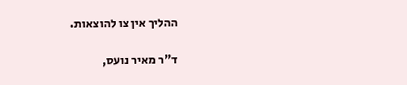ההליך אין צו להוצאות.

ד"ר מאיר נועס,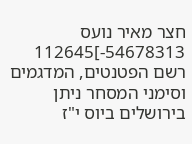חצר מאיר נועס 54678313-]112645 רשם הפטנטים, המדגמים וסימני המסחר ניתן בירושלים ביוס י"ז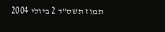תמוז תשס"ד 2 ביולי 2004